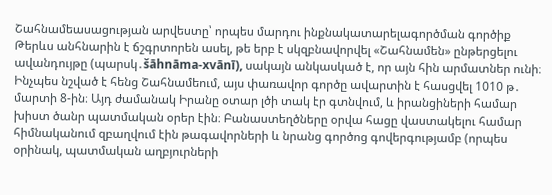Շահնամեասացության արվեստը՝ որպես մարդու ինքնակատարելագործման գործիք
Թերևս անհնարին է ճշգրտորեն ասել, թե երբ է սկզբնավորվել «Շահնամեն» ընթերցելու ավանդույթը (պարսկ․šāhnāma-xvānī), սակայն անկասկած է, որ այն հին արմատներ ունի։ Ինչպես նշված է հենց Շահնամեում, այս փառավոր գործը ավարտին է հասցվել 1010 թ․ մարտի 8-ին։ Այդ ժամանակ Իրանը օտար լծի տակ էր գտնվում, և իրանցիների համար խիստ ծանր պատմական օրեր էին։ Բանաստեղծները օրվա հացը վաստակելու համար հիմնականում զբաղվում էին թագավորների և նրանց գործոց գովերգությամբ (որպես օրինակ, պատմական աղբյուրների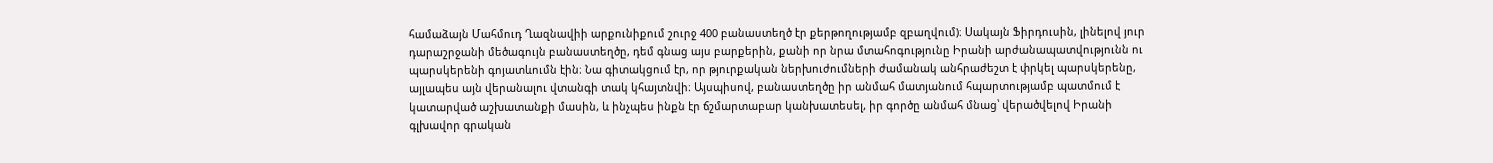համաձայն Մահմուդ Ղազնավիի արքունիքում շուրջ 400 բանաստեղծ էր քերթողությամբ զբաղվում)։ Սակայն Ֆիրդուսին, լինելով յուր դարաշրջանի մեծագույն բանաստեղծը, դեմ գնաց այս բարքերին, քանի որ նրա մտահոգությունը Իրանի արժանապատվությունն ու պարսկերենի գոյատևումն էին։ Նա գիտակցում էր, որ թյուրքական ներխուժումների ժամանակ անհրաժեշտ է փրկել պարսկերենը, այլապես այն վերանալու վտանգի տակ կհայտնվի։ Այսպիսով, բանաստեղծը իր անմահ մատյանում հպարտությամբ պատմում է կատարված աշխատանքի մասին, և ինչպես ինքն էր ճշմարտաբար կանխատեսել, իր գործը անմահ մնաց՝ վերածվելով Իրանի գլխավոր գրական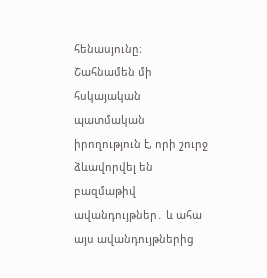հենասյունը։
Շահնամեն մի հսկայական պատմական իրողություն է, որի շուրջ ձևավորվել են բազմաթիվ ավանդույթներ․ և ահա այս ավանդույթներից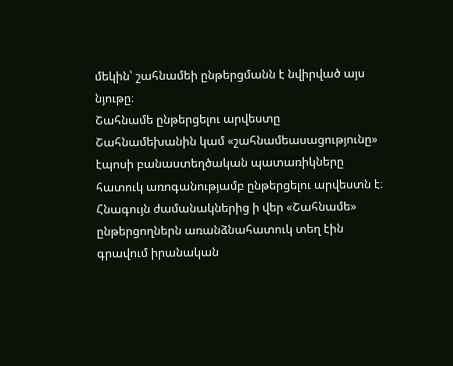մեկին՝ շահնամեի ընթերցմանն է նվիրված այս նյութը։
Շահնամե ընթերցելու արվեստը
Շահնամեխանին կամ «շահնամեասացությունը» էպոսի բանաստեղծական պատառիկները հատուկ առոգանությամբ ընթերցելու արվեստն է։ Հնագույն ժամանակներից ի վեր «Շահնամե» ընթերցողներն առանձնահատուկ տեղ էին գրավում իրանական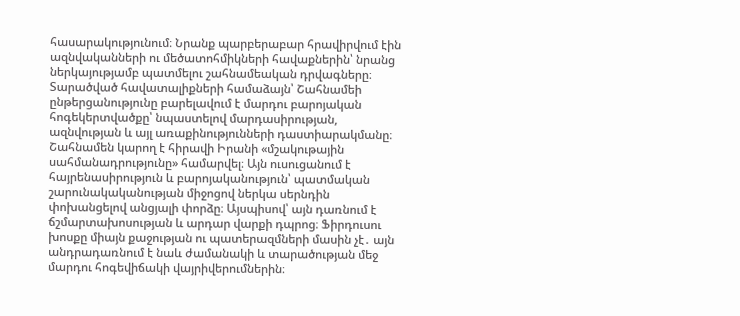հասարակությունում։ Նրանք պարբերաբար հրավիրվում էին ազնվականների ու մեծատոհմիկների հավաքներին՝ նրանց ներկայությամբ պատմելու շահնամեական դրվագները։ Տարածված հավատալիքների համաձայն՝ Շահնամեի ընթերցանությունը բարելավում է մարդու բարոյական հոգեկերտվածքը՝ նպաստելով մարդասիրության, ազնվության և այլ առաքինությունների դաստիարակմանը։
Շահնամեն կարող է հիրավի Իրանի «մշակութային սահմանադրությունը» համարվել։ Այն ուսուցանում է հայրենասիրություն և բարոյականություն՝ պատմական շարունակականության միջոցով ներկա սերնդին փոխանցելով անցյալի փորձը։ Այսպիսով՝ այն դառնում է ճշմարտախոսության և արդար վարքի դպրոց։ Ֆիրդուսու խոսքը միայն քաջության ու պատերազմների մասին չէ․ այն անդրադառնում է նաև ժամանակի և տարածության մեջ մարդու հոգեվիճակի վայրիվերումներին։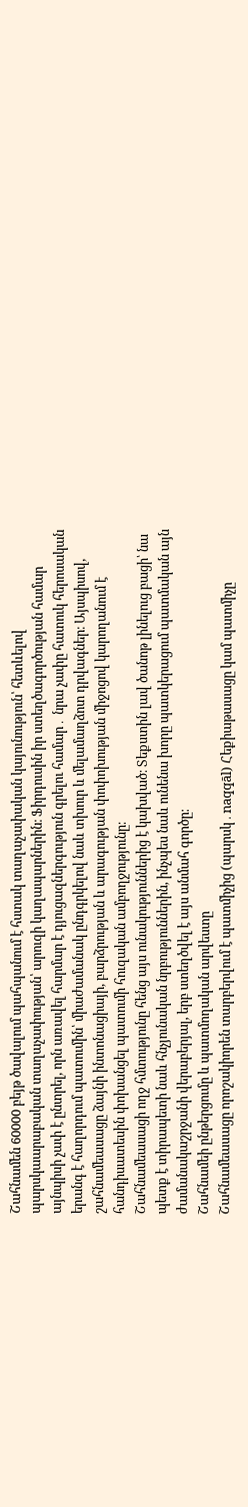Շահնամեն 60000 բեյթ ծավալում պահպանում է հստակ տաղաչափական կայունություն՝ հետևելով պարսկաարաբական տաղաչափության՝ արուզի կաղապարներին։ Ֆիրդուսին իր ստեղծագործության համար այնպիսի չափ է ընտրել, որն առավել հարմար է դյուցազներգություն գրելու համար․ նրա չափը հատուկ հերոսական երանգ է հաղորդում պատումին՝ միաժամանակ ընդգրկելով նաև տխուր և մելամաղձոտ դրվագներ։ Այսպիսով, շահնամեասացը ձայնի ինտոնացիայի, բարձրության և արագության փոփոխության միջոցով կարողանում է հանդիսատեսին փոխանցել պատումի հուզական ամբողջությունը։
Շահնամեասացի ողջ հմտությունը հենց այս ունակություններից է կախված։ Տեքստին լավ ծանոթ լինելուց բացի՝ նա պետք է տիրապետի նաև հնչյունական նրբություններին, ինչպես նաև ունենա խորը պատկերացում պատմական այն ժամանակաշրջանի վերաբերյալ, երբ ստեղծվել է այս անմահ գործը։
Շահնամեի ընթերցումը և պատմողական արվեստը
Շահնամեասացը որոշակիորեն տարբերվում է պատմիչից (պարսկ․naqqāl) Հեքիաթասացը կամ պատմիչը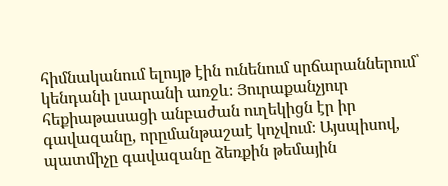հիմնականում ելույթ էին ունենում սրճարաններում՝ կենդանի լսարանի առջև։ Յուրաքանչյուր հեքիաթասացի անբաժան ուղեկիցն էր իր գավազանը, որըմանթաշաէ կոչվում։ Այսպիսով, պատմիչը գավազանը ձեռքին թեմային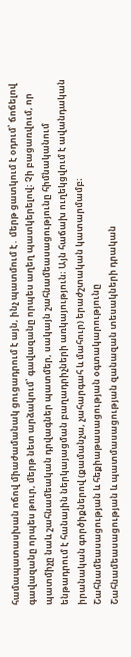համապատասխան ոճով միաժամանակ ցուցադրում է այն, ինչ պատմում է․ մերթ ցատկում է օդում՝ ճոճելով գավազանը որպես թուր, մերթ նետ արձակում՝ գավազանը որպես աղեղ պատկերելով։ Չի բացառվում, որ պատմիչը նաև շահնամեական դրվագներ պատմեր, սակայն շահնամեասացությունը հիմնականում ենթադրում է հանային ներկայացման բաղադրիչների առկայություն։ Այն հաճախ ուղեկցվում է ավանդական իրանական գործիքներով (քամանչա, չահարգահ և մահուր) երաժշտական կատարմամբ։
Շահնամեասացության և հեքիաթասացության օգտակարությունը
Շահնամեասացության և պատմասացության զանազան տեսակների դրական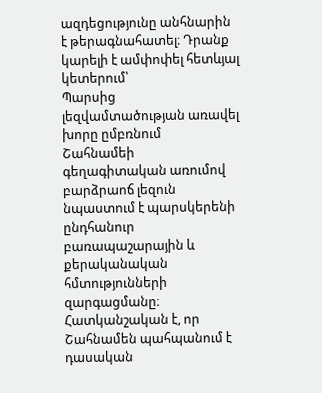ազդեցությունը անհնարին է թերագնահատել։ Դրանք կարելի է ամփոփել հետևյալ կետերում՝
Պարսից լեզվամտածության առավել խորը ըմբռնում
Շահնամեի գեղագիտական առումով բարձրաոճ լեզուն նպաստում է պարսկերենի ընդհանուր բառապաշարային և քերականական հմտությունների զարգացմանը։ Հատկանշական է, որ Շահնամեն պահպանում է դասական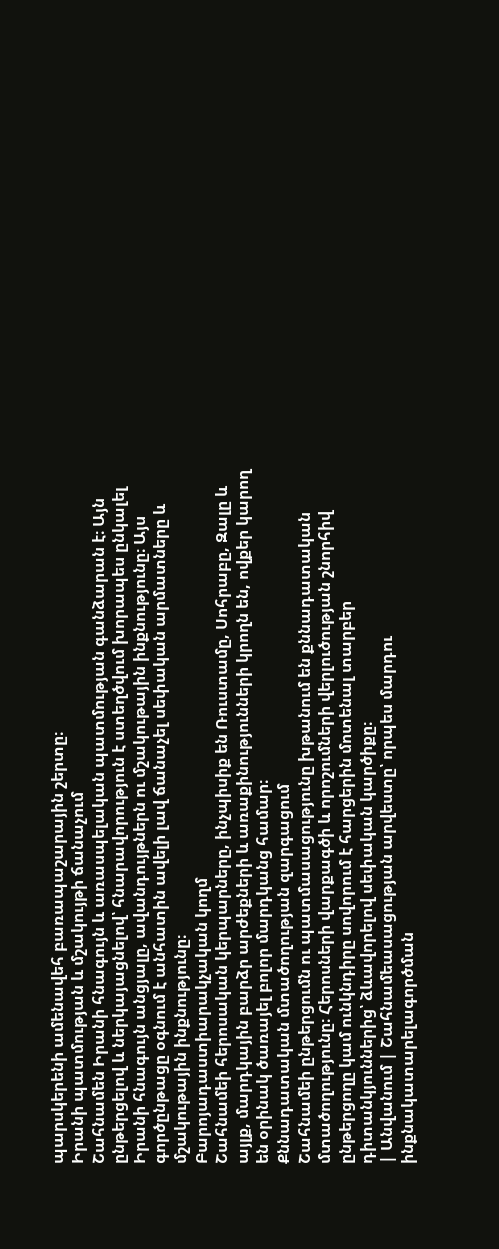պարսկերենի ամենավեհ բառապաշարային շերտը։
Իրանի պատմության և մշակույթի ճանաչում
Շահնամեն Իրանի հնագույն և առասպելական պատմության գանձարան է։ Այն ընթերցելով և ներկայացնելով՝ հնարավորություն է ստեղծվում խորապես ընկալել Իրանի հնագույն անցյալը, ավանդույթներն ու մշակութային ինքնությունը։ Այս գործընթացը օգնում է անհատին ավելի լավ ճանաչել սեփական արմատները և մշակութային ինքնությունը։
Բարոյադաստիարակչական կողմ
Շահնամեի հերոսական կերպարները, ինչպիսիք են Ռուստամը, Սոհրաբը, Զալը և այլք, մարդկային բարձր արժեքների և առաքինությունների կրողն են, ովքեր կարող են օրինակ ծառայել բոլոր մարդկանց համար։
Քննադատական մտածողության զարգացում
Շահնամեի ընթերցումն ու պատմասացությունը խթանում են քննադատական մտածողությունը։ Հերոսների վարքագծի և որոշումների վերլուծության շնորհիվ ընթերցողը կամ ունկնդիրը սովորում է հարցերին մոտենալ տարբեր դիտանկյուններից՝ ձևավորելով սեփական կարծիքը։
| Անվանում | Շահնամեասացության արվեստը՝ որպես մարդու ինքնակատարելագործման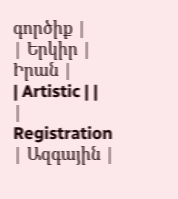գործիք |
| Երկիր | Իրան |
| Artistic | |
| Registration | Ազգային |